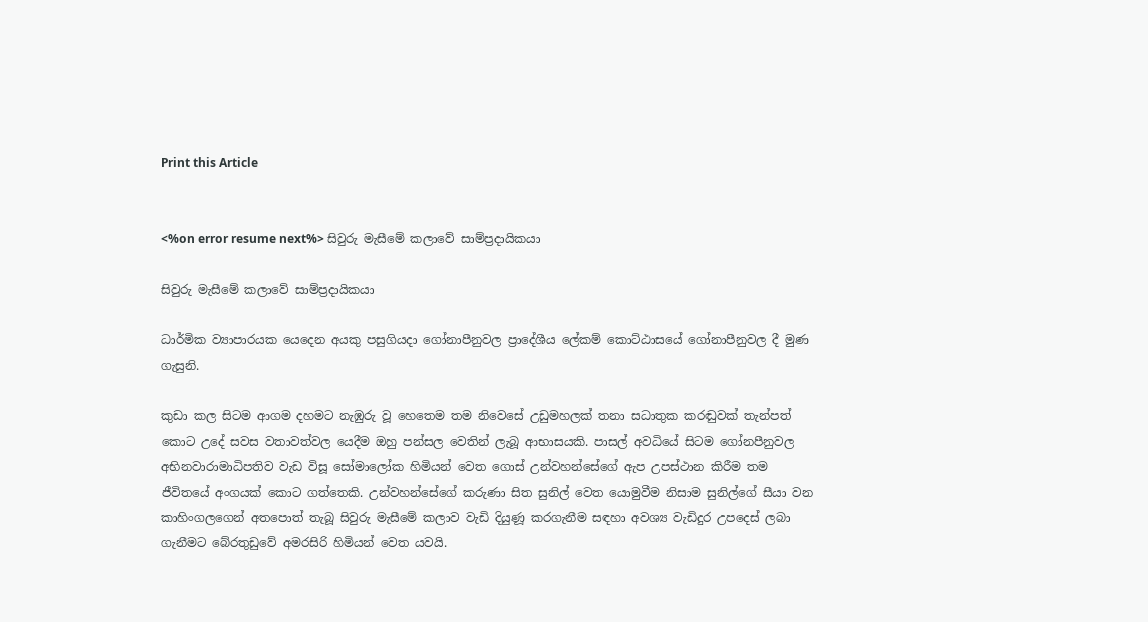Print this Article


<%on error resume next%> සිවුරු මැසීමේ කලාවේ සාම්ප්‍රදායිකයා

සිවුරු මැසීමේ කලාවේ සාම්ප්‍රදායිකයා

ධාර්මික ව්‍යාපාරයක යෙදෙන අයකු පසුගියදා ගෝනාපීනුවල ප්‍රාදේශීය ලේකම් කොට්ඨාසයේ ගෝනාපීනුවල දී මුණ ගැසුනි.

කුඩා කල සිටම ආගම දහමට නැඹුරු වූ හෙතෙම තම නිවෙසේ උඩුමහලක් තනා සධාතුක කරඬුවක් තැන්පත් කොට උදේ සවස වතාවත්වල යෙදීම ඔහු පන්සල වෙතින් ලැබූ ආභාසයකි. පාසල් අවධියේ සිටම ගෝනපීනුවල අභිනවාරාමාධිපතිව වැඩ විසූ සෝමාලෝක හිමියන් වෙත ගොස් උන්වහන්සේගේ ඇප උපස්ථාන කිරීම තම ජීවිතයේ අංගයක් කොට ගත්තෙකි. උන්වහන්සේගේ කරුණා සිත සුනිල් වෙත යොමුවීම නිසාම සුනිල්ගේ සීයා වන කාහිංගලගෙන් අතපොත් තැබූ සිවුරු මැසීමේ කලාව වැඩි දියුණූ කරගැනීම සඳහා අවශ්‍ය වැඩිදුර උපදෙස් ලබා ගැනීමට බේරතුඩුවේ අමරසිරි හිමියන් වෙත යවයි.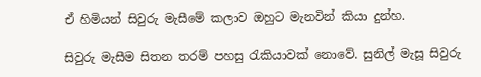ඒ හිමියන් සිවුරු මැසීමේ කලාව ඔහුට මැනවින් කියා දුන්හ.

සිවුරු මැසීම සිතන තරම් පහසු රැකියාවක් නොවේ. සුනිල් මැසූ සිවුරු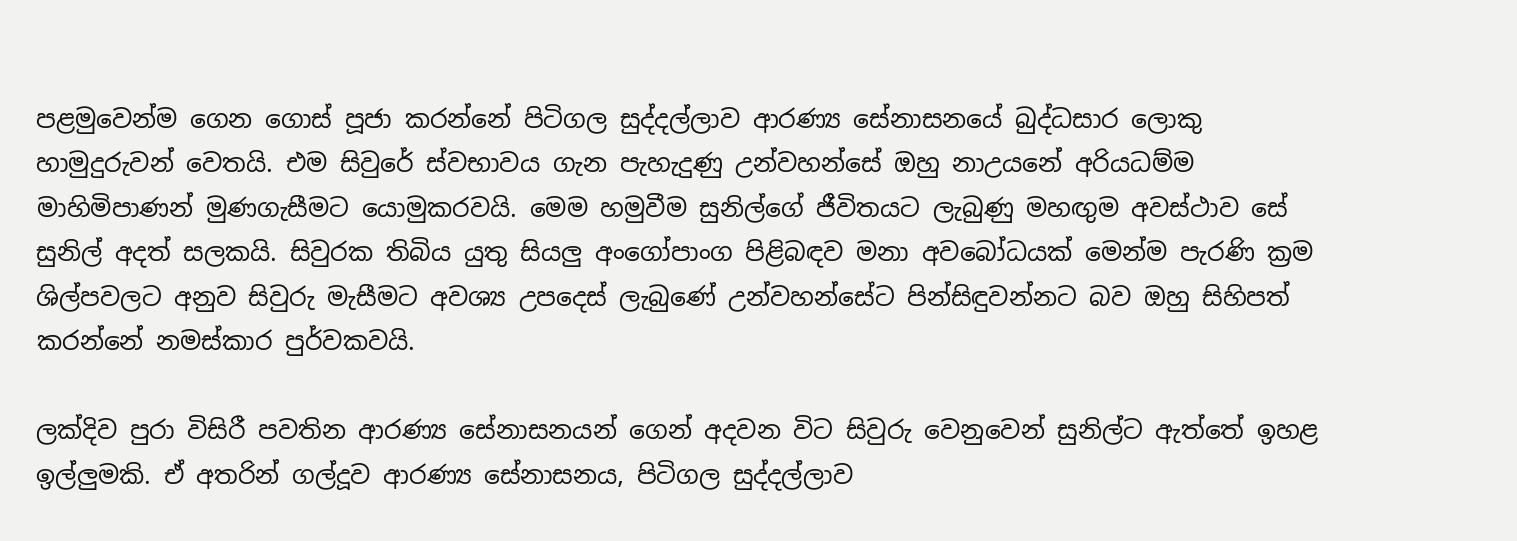පළමුවෙන්ම ගෙන ගොස් පූජා කරන්නේ පිටිගල සුද්දල්ලාව ආරණ්‍ය සේනාසනයේ බුද්ධසාර ලොකු හාමුදුරුවන් වෙතයි. එම සිවුරේ ස්වභාවය ගැන පැහැදුණු උන්වහන්සේ ඔහු නාඋයනේ අරියධම්ම මාහිමිපාණන් මුණගැසීමට යොමුකරවයි. මෙම හමුවීම සුනිල්ගේ ජීවිතයට ලැබුණු මහඟුම අවස්ථාව සේ සුනිල් අදත් සලකයි. සිවුරක තිබිය යුතු සියලු අංගෝපාංග පිළිබඳව මනා අවබෝධයක් මෙන්ම පැරණි ක්‍රම ශිල්පවලට අනුව සිවුරු මැසීමට අවශ්‍ය උපදෙස් ලැබුණේ උන්වහන්සේට පින්සිඳුවන්නට බව ඔහු සිහිපත් කරන්නේ නමස්කාර පුර්වකවයි.

ලක්දිව පුරා විසිරී පවතින ආරණ්‍ය සේනාසනයන් ගෙන් අදවන විට සිවුරු වෙනුවෙන් සුනිල්ට ඇත්තේ ඉහළ ඉල්ලුමකි. ඒ අතරින් ගල්දූව ආරණ්‍ය සේනාසනය, පිටිගල සුද්දල්ලාව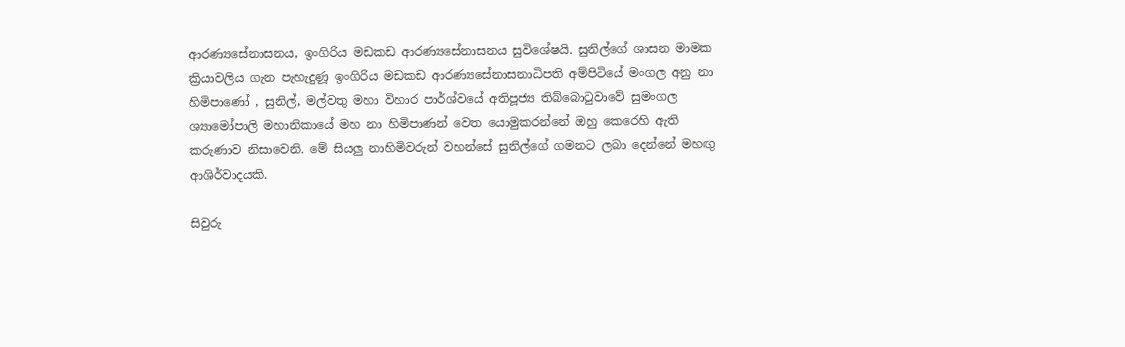ආරණ්‍යසේනාසනය, ඉංගිරිය මඩකඩ ආරණ්‍යසේනාසනය සුවිශේෂයි. සුනිල්ගේ ශාසන මාමක ක්‍රියාවලිය ගැන පැහැදුණූ ඉංගිරිය මඩකඩ ආරණ්‍යසේනාසනාධිපති අම්පිටියේ මංගල අනු නා හිමිපාණෝ , සුනිල්, මල්වතු මහා විහාර පාර්ශ්වයේ අතිපූජ්‍ය තිබ්බොටුවාවේ සුමංගල ශ්‍යාමෝපාලි මහානිකායේ මහ නා හිමිපාණන් වෙත යොමුකරන්නේ ඔහු කෙරෙහි ඇති කරුණාව නිසාවෙනි. මේ සියලු නාහිමිවරුන් වහන්සේ සුනිල්ගේ ගමනට ලබා දෙන්නේ මහඟු ආශිර්වාදයකි.

සිවුරු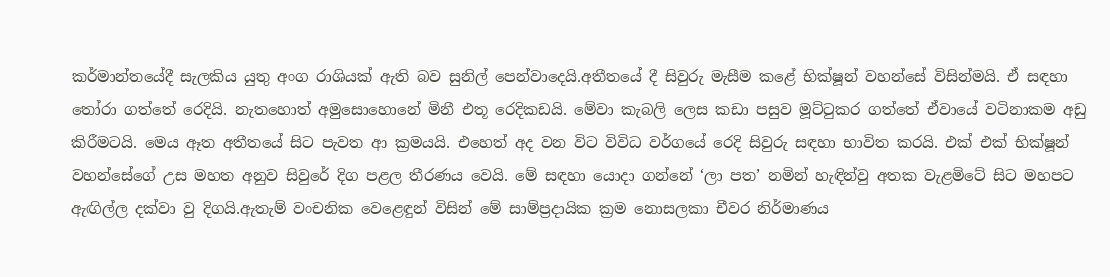කර්මාන්තයේදී සැලකිය යුතු අංග රාශියක් ඇති බව සුනිල් පෙන්වාදෙයි.අතීතයේ දී සිවුරු මැසීම කළේ භික්ෂූන් වහන්සේ විසින්මයි. ඒ සඳහා තෝරා ගත්තේ රෙදියි. නැතහොත් අමුසොහොනේ මිනී එතූ රෙදිකඩයි. මේවා කැබලි ලෙස කඩා පසුව මූට්ටුකර ගත්තේ ඒවායේ වටිනාකම අඩු කිරීමටයි. මෙය ඈත අතීතයේ සිට පැවත ආ ක්‍රමයයි. එහෙත් අද වන විට විවිධ වර්ගයේ රෙදි සිවුරු සඳහා භාවිත කරයි. එක් එක් භික්ෂූන් වහන්සේගේ උස මහත අනුව සිවුරේ දිග පළල තීරණය වෙයි. මේ සඳහා යොදා ගන්නේ ‘ලා පත’ නමින් හැඳින්වු අතක වැළමිටේ සිට මහපට ඇඟිල්ල දක්වා වු දිගයි.ඇතැම් වංචනික වෙළෙඳුන් විසින් මේ සාම්ප්‍රදායික ක්‍රම නොසලකා චීවර නිර්මාණය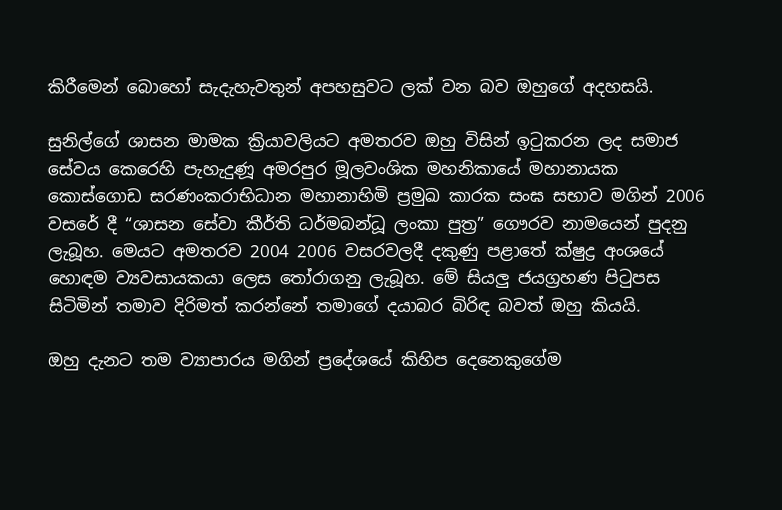කිරීමෙන් බොහෝ සැදැහැවතුන් අපහසුවට ලක් වන බව ඔහුගේ අදහසයි.

සුනිල්ගේ ශාසන මාමක ක්‍රියාවලියට අමතරව ඔහු විසින් ඉටුකරන ලද සමාජ සේවය කෙරෙහි පැහැදුණූ අමරපුර මූලවංශික මහනිකායේ මහානායක කොස්ගොඩ සරණංකරාභිධාන මහානාහිමි ප්‍රමුඛ කාරක සංඝ සභාව මගින් 2006 වසරේ දී “ශාසන සේවා කීර්ති ධර්මබන්ධූ ලංකා පුත්‍ර” ගෞරව නාමයෙන් පුදනු ලැබූහ. මෙයට අමතරව 2004 2006 වසරවලදී දකුණු පළාතේ ක්ෂුද්‍ර අංශයේ හොඳම ව්‍යවසායකයා ලෙස තෝරාගනු ලැබූහ. මේ සියලු ජයග්‍රහණ පිටුපස සිටිමින් තමාව දිරිමත් කරන්නේ තමාගේ දයාබර බිරිඳ බවත් ඔහු කියයි.

ඔහු දැනට තම ව්‍යාපාරය මගින් ප්‍රදේශයේ කිහිප දෙනෙකුගේම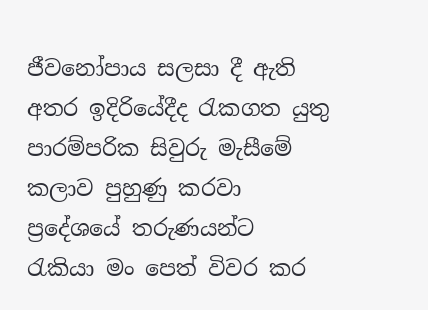ජීවනෝපාය සලසා දී ඇති අතර ඉදිරියේදීද රැකගත යුතු පාරම්පරික සිවුරු මැසීමේ කලාව පුහුණු කරවා ප්‍රදේශයේ තරුණයන්ට රැකියා මං පෙත් විවර කර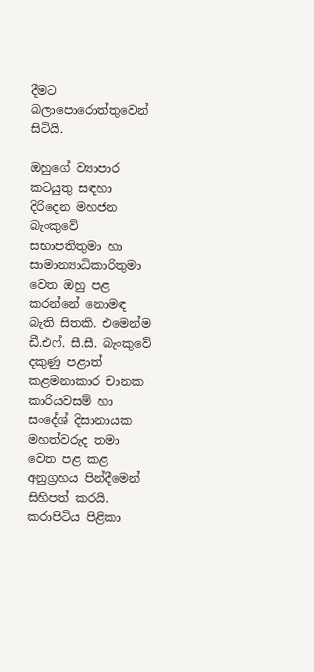දීමට බලාපොරොත්තුවෙන් සිටියි.

ඔහුගේ ව්‍යාපාර කටයුතු සඳහා දිරිදෙන මහජන බැංකුවේ සභාපතිතුමා හා සාමාන්‍යාධිකාරිතුමා වෙත ඔහු පළ කරන්නේ නොමඳ බැති සිතකි. එමෙන්ම ඩී.එෆ්. සී.සී. බැංකුවේ දකුණු පළාත් කළමනාකාර චානක කාරියවසම් හා සංදේශ් දිසානායක මහත්වරුද තමා වෙත පළ කළ අනුග්‍රහය පින්දීමෙන් සිහිපත් කරයි. කරාපිටිය පිළිකා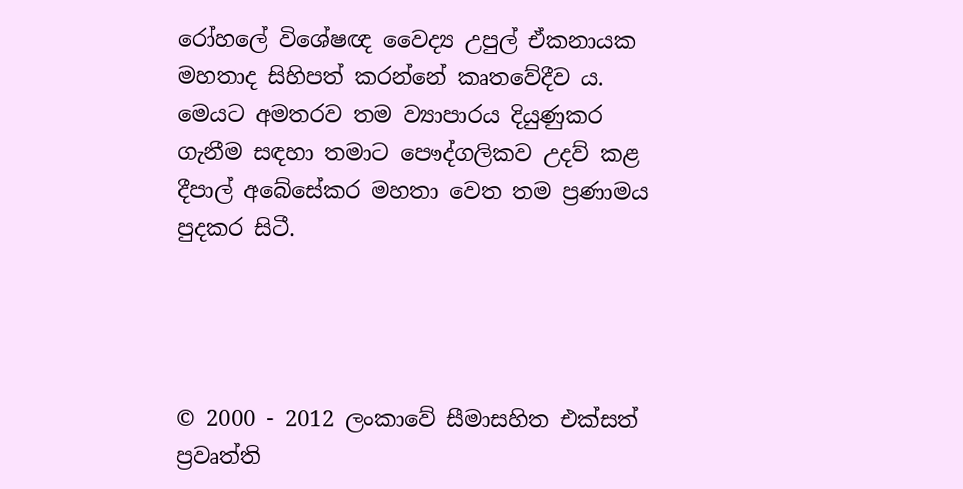රෝහලේ විශේෂඥ වෛද්‍ය උපුල් ඒකනායක මහතාද සිහිපත් කරන්නේ කෘතවේදීව ය. මෙයට අමතරව තම ව්‍යාපාරය දියුණුකර ගැනීම සඳහා තමාට පෞද්ගලිකව උදව් කළ දීපාල් අබේසේකර මහතා වෙත තම ප්‍රණාමය පුදකර සිටී.




© 2000 - 2012 ලංකාවේ සීමාසහිත එක්සත් ප්‍රවෘත්ති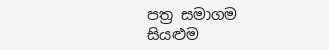පත්‍ර සමාගම
සියළුම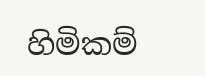හිමිකම්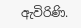ඇවිරිණි.